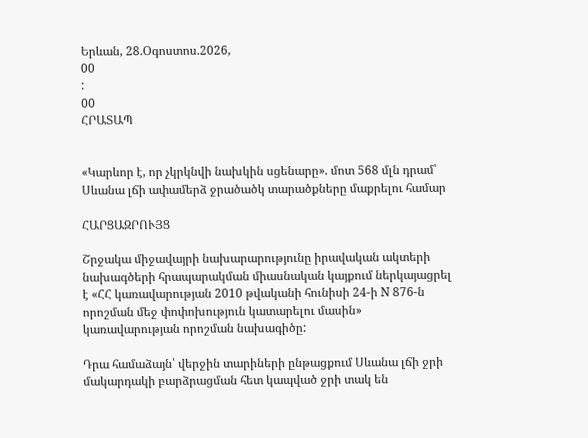Երևան, 28.Օգոստոս.2026,
00
:
00
ՀՐԱՏԱՊ


«Կարևոր է, որ չկրկնվի նախկին սցենարը». մոտ 568 մլն դրամ՝ Սևանա լճի ափամերձ ջրածածկ տարածքները մաքրելու համար

ՀԱՐՑԱԶՐՈՒՅՑ

Շրջակա միջավայրի նախարարությունը իրավական ակտերի նախագծերի հրապարակման միասնական կայքում ներկայացրել է «ՀՀ կառավարության 2010 թվականի հունիսի 24-ի N 876-ն որոշման մեջ փոփոխություն կատարելու մասին» կառավարության որոշման նախագիծը:

Դրա համաձայն՝ վերջին տարիների ընթացքում Սևանա լճի ջրի մակարդակի բարձրացման հետ կապված ջրի տակ են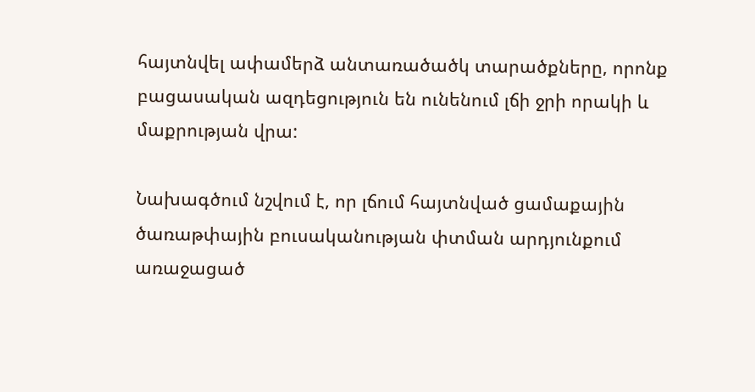հայտնվել ափամերձ անտառածածկ տարածքները, որոնք բացասական ազդեցություն են ունենում լճի ջրի որակի և մաքրության վրա:

Նախագծում նշվում է, որ լճում հայտնված ցամաքային ծառաթփային բուսականության փտման արդյունքում առաջացած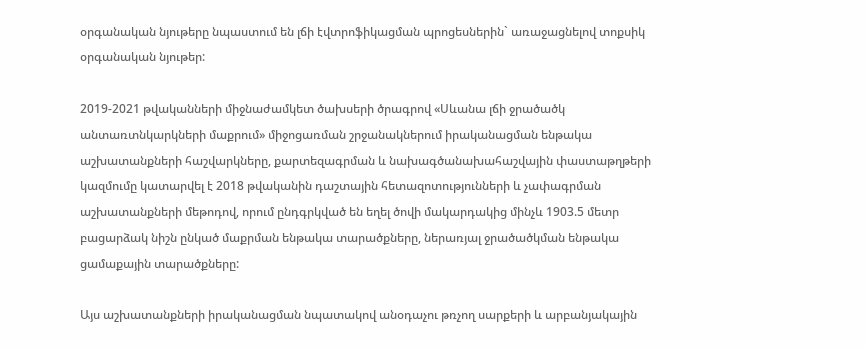օրգանական նյութերը նպաստում են լճի էվտրոֆիկացման պրոցեսներին` առաջացնելով տոքսիկ օրգանական նյութեր:

2019-2021 թվականների միջնաժամկետ ծախսերի ծրագրով «Սևանա լճի ջրածածկ անտառտնկարկների մաքրում» միջոցառման շրջանակներում իրականացման ենթակա աշխատանքների հաշվարկները, քարտեզագրման և նախագծանախահաշվային փաստաթղթերի կազմումը կատարվել է 2018 թվականին դաշտային հետազոտությունների և չափագրման աշխատանքների մեթոդով, որում ընդգրկված են եղել ծովի մակարդակից մինչև 1903.5 մետր բացարձակ նիշն ընկած մաքրման ենթակա տարածքները, ներառյալ ջրածածկման ենթակա ցամաքային տարածքները:

Այս աշխատանքների իրականացման նպատակով անօդաչու թռչող սարքերի և արբանյակային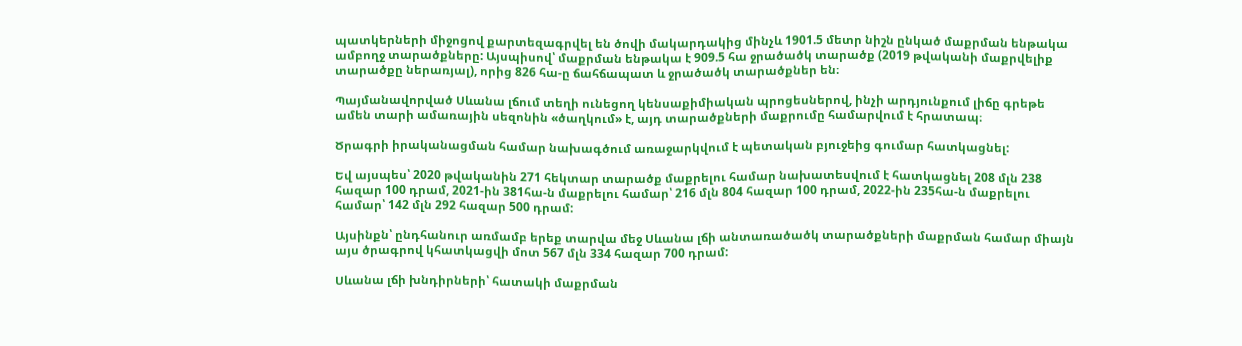պատկերների միջոցով քարտեզագրվել են ծովի մակարդակից մինչև 1901.5 մետր նիշն ընկած մաքրման ենթակա ամբողջ տարածքները: Այսպիսով՝ մաքրման ենթակա է 909.5 հա ջրածածկ տարածք (2019 թվականի մաքրվելիք տարածքը ներառյալ), որից 826 հա-ը ճահճապատ և ջրածածկ տարածքներ են։

Պայմանավորված Սևանա լճում տեղի ունեցող կենսաքիմիական պրոցեսներով, ինչի արդյունքում լիճը գրեթե ամեն տարի ամառային սեզոնին «ծաղկում» է, այդ տարածքների մաքրումը համարվում է հրատապ։

Ծրագրի իրականացման համար նախագծում առաջարկվում է պետական բյուջեից գումար հատկացնել:

Եվ այսպես՝ 2020 թվականին 271 հեկտար տարածք մաքրելու համար նախատեսվում է հատկացնել 208 մլն 238 հազար 100 դրամ, 2021-ին 381հա-ն մաքրելու համար՝ 216 մլն 804 հազար 100 դրամ, 2022-ին 235հա-ն մաքրելու համար՝ 142 մլն 292 հազար 500 դրամ:

Այսինքն՝ ընդհանուր առմամբ երեք տարվա մեջ Սևանա լճի անտառածածկ տարածքների մաքրման համար միայն այս ծրագրով կհատկացվի մոտ 567 մլն 334 հազար 700 դրամ:

Սևանա լճի խնդիրների՝ հատակի մաքրման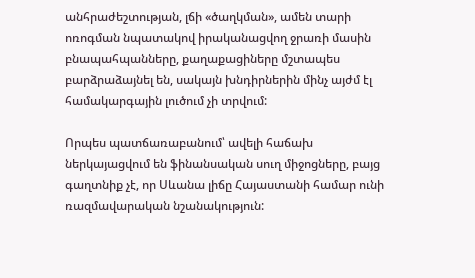անհրաժեշտության, լճի «ծաղկման», ամեն տարի ոռոգման նպատակով իրականացվող ջրառի մասին բնապահպանները, քաղաքացիները մշտապես բարձրաձայնել են, սակայն խնդիրներին մինչ այժմ էլ համակարգային լուծում չի տրվում:

Որպես պատճառաբանում՝ ավելի հաճախ ներկայացվում են ֆինանսական սուղ միջոցները, բայց գաղտնիք չէ, որ Սևանա լիճը Հայաստանի համար ունի ռազմավարական նշանակություն: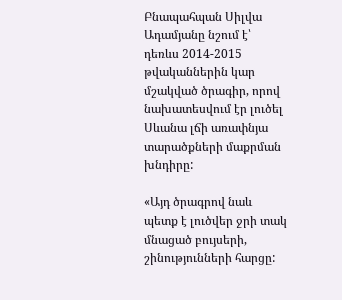Բնապահպան Սիլվա Ադամյանը նշում է՝ դեռևս 2014-2015 թվականներին կար մշակված ծրագիր, որով նախատեսվում էր լուծել Սևանա լճի առափնյա տարածքների մաքրման խնդիրը:

«Այդ ծրագրով նաև պետք է լուծվեր ջրի տակ մնացած բույսերի, շինությունների հարցը: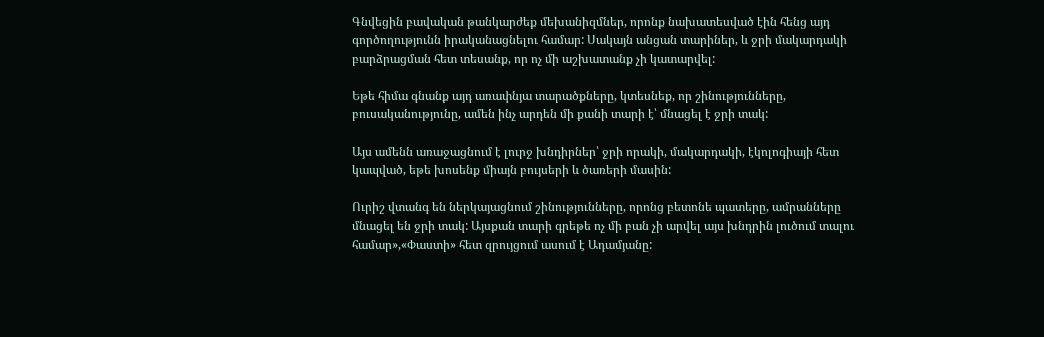Գնվեցին բավական թանկարժեք մեխանիզմներ, որոնք նախատեսված էին հենց այդ գործողությունն իրականացնելու համար: Սակայն անցան տարիներ, և ջրի մակարդակի բարձրացման հետ տեսանք, որ ոչ մի աշխատանք չի կատարվել:

Եթե հիմա գնանք այդ առափնյա տարածքները, կտեսնեք, որ շինությունները, բուսականությունը, ամեն ինչ արդեն մի քանի տարի է՝ մնացել է ջրի տակ:

Այս ամենն առաջացնում է լուրջ խնդիրներ՝ ջրի որակի, մակարդակի, էկոլոգիայի հետ կապված, եթե խոսենք միայն բույսերի և ծառերի մասին:

Ուրիշ վտանգ են ներկայացնում շինությունները, որոնց բետոնե պատերը, ամրանները մնացել են ջրի տակ: Այսքան տարի գրեթե ոչ մի բան չի արվել այս խնդրին լուծում տալու համար»,«Փաստի» հետ զրույցում ասում է Ադամյանը: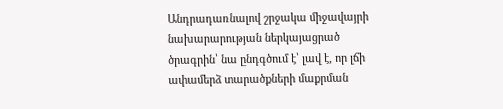Անդրադառնալով շրջակա միջավայրի նախարարության ներկայացրած ծրագրին՝ նա ընդգծում է՝ լավ է, որ լճի ափամերձ տարածքների մաքրման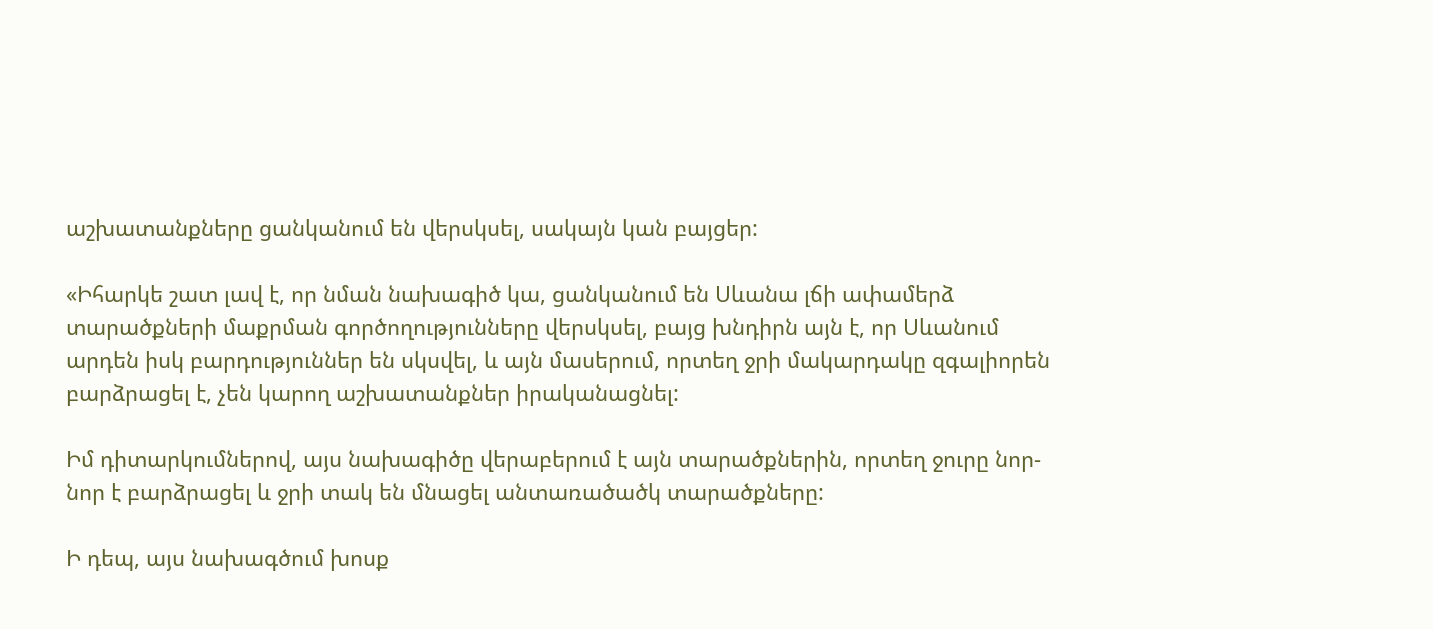աշխատանքները ցանկանում են վերսկսել, սակայն կան բայցեր:

«Իհարկե շատ լավ է, որ նման նախագիծ կա, ցանկանում են Սևանա լճի ափամերձ տարածքների մաքրման գործողությունները վերսկսել, բայց խնդիրն այն է, որ Սևանում արդեն իսկ բարդություններ են սկսվել, և այն մասերում, որտեղ ջրի մակարդակը զգալիորեն բարձրացել է, չեն կարող աշխատանքներ իրականացնել:

Իմ դիտարկումներով, այս նախագիծը վերաբերում է այն տարածքներին, որտեղ ջուրը նոր-նոր է բարձրացել և ջրի տակ են մնացել անտառածածկ տարածքները:

Ի դեպ, այս նախագծում խոսք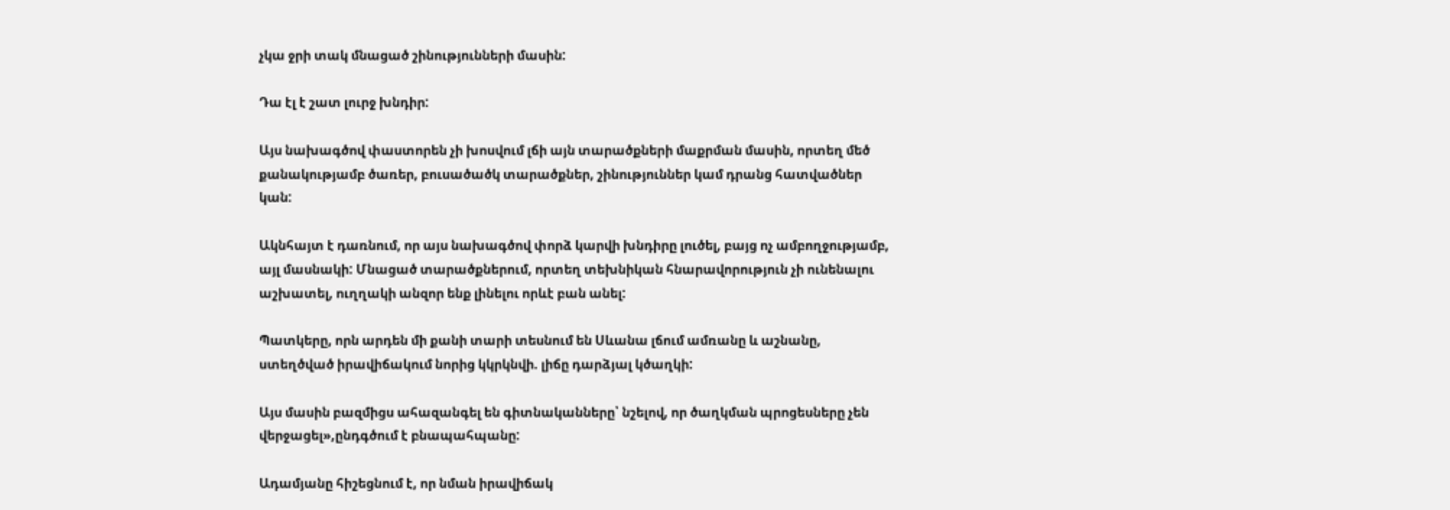չկա ջրի տակ մնացած շինությունների մասին:

Դա էլ է շատ լուրջ խնդիր:

Այս նախագծով փաստորեն չի խոսվում լճի այն տարածքների մաքրման մասին, որտեղ մեծ քանակությամբ ծառեր, բուսածածկ տարածքներ, շինություններ կամ դրանց հատվածներ կան:

Ակնհայտ է դառնում, որ այս նախագծով փորձ կարվի խնդիրը լուծել, բայց ոչ ամբողջությամբ, այլ մասնակի: Մնացած տարածքներում, որտեղ տեխնիկան հնարավորություն չի ունենալու աշխատել, ուղղակի անզոր ենք լինելու որևէ բան անել:

Պատկերը, որն արդեն մի քանի տարի տեսնում են Սևանա լճում ամռանը և աշնանը, ստեղծված իրավիճակում նորից կկրկնվի. լիճը դարձյալ կծաղկի:

Այս մասին բազմիցս ահազանգել են գիտնականները՝ նշելով, որ ծաղկման պրոցեսները չեն վերջացել»,ընդգծում է բնապահպանը:

Ադամյանը հիշեցնում է, որ նման իրավիճակ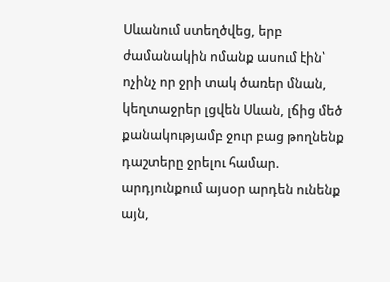Սևանում ստեղծվեց, երբ ժամանակին ոմանք ասում էին՝ ոչինչ որ ջրի տակ ծառեր մնան, կեղտաջրեր լցվեն Սևան, լճից մեծ քանակությամբ ջուր բաց թողնենք դաշտերը ջրելու համար. արդյունքում այսօր արդեն ունենք այն,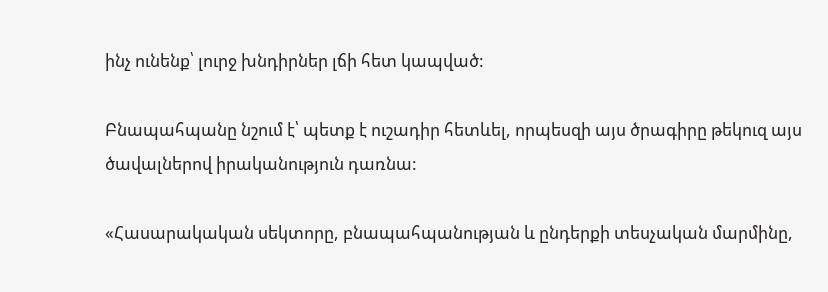ինչ ունենք՝ լուրջ խնդիրներ լճի հետ կապված:

Բնապահպանը նշում է՝ պետք է ուշադիր հետևել, որպեսզի այս ծրագիրը թեկուզ այս ծավալներով իրականություն դառնա:

«Հասարակական սեկտորը, բնապահպանության և ընդերքի տեսչական մարմինը,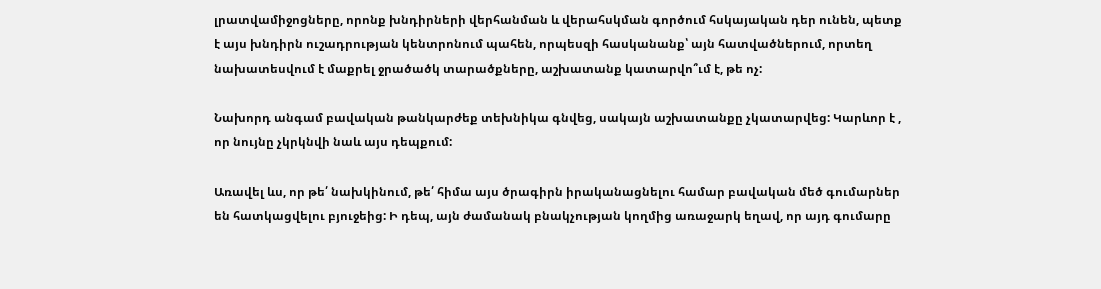լրատվամիջոցները, որոնք խնդիրների վերհանման և վերահսկման գործում հսկայական դեր ունեն, պետք է այս խնդիրն ուշադրության կենտրոնում պահեն, որպեսզի հասկանանք՝ այն հատվածներում, որտեղ նախատեսվում է մաքրել ջրածածկ տարածքները, աշխատանք կատարվո՞ւմ է, թե ոչ:

Նախորդ անգամ բավական թանկարժեք տեխնիկա գնվեց, սակայն աշխատանքը չկատարվեց: Կարևոր է , որ նույնը չկրկնվի նաև այս դեպքում:

Առավել ևս, որ թե՛ նախկինում, թե՛ հիմա այս ծրագիրն իրականացնելու համար բավական մեծ գումարներ են հատկացվելու բյուջեից: Ի դեպ, այն ժամանակ բնակչության կողմից առաջարկ եղավ, որ այդ գումարը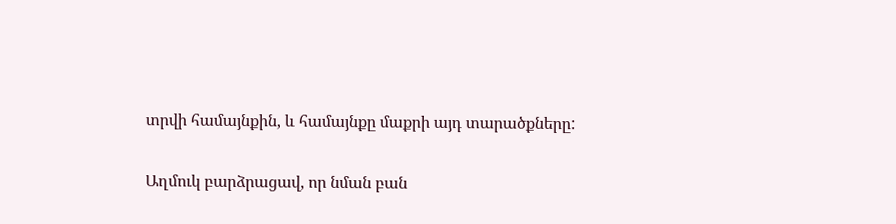տրվի համայնքին, և համայնքը մաքրի այդ տարածքները:

Աղմուկ բարձրացավ, որ նման բան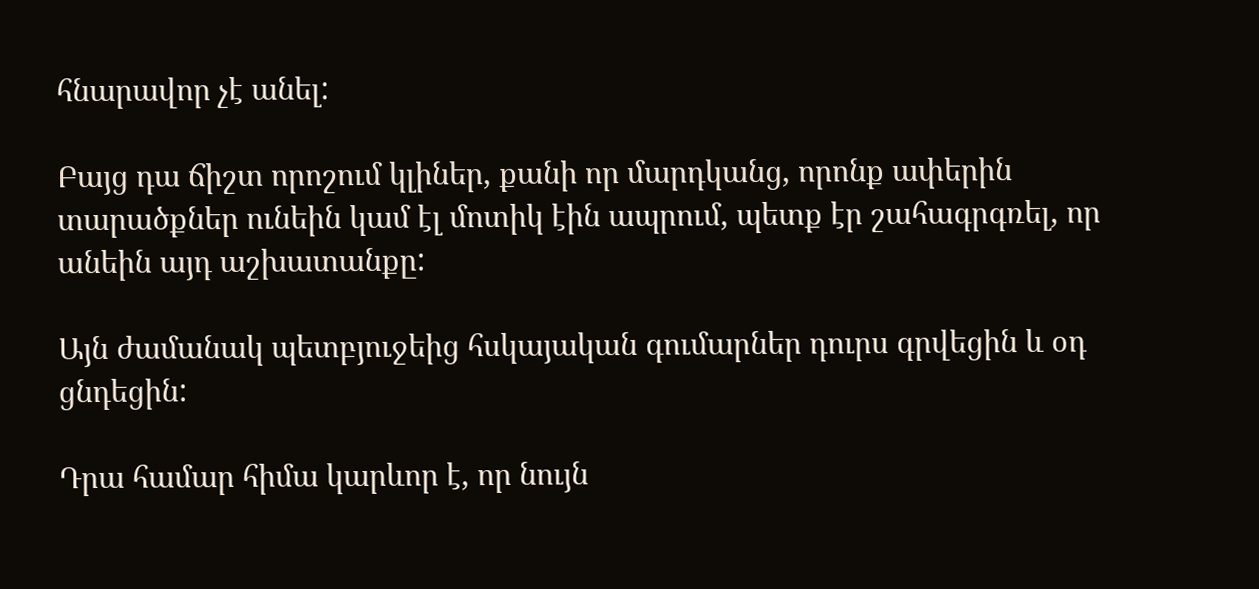հնարավոր չէ անել:

Բայց դա ճիշտ որոշում կլիներ, քանի որ մարդկանց, որոնք ափերին տարածքներ ունեին կամ էլ մոտիկ էին ապրում, պետք էր շահագրգռել, որ անեին այդ աշխատանքը:

Այն ժամանակ պետբյուջեից հսկայական գումարներ դուրս գրվեցին և օդ ցնդեցին:

Դրա համար հիմա կարևոր է, որ նույն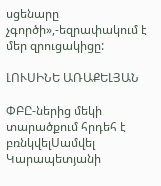սցենարը չգործի»,-եզրափակում է մեր զրուցակիցը:

ԼՈՒՍԻՆԵ ԱՌԱՔԵԼՅԱՆ

ՓԲԸ-ներից մեկի տարածքում հրդեհ է բռնկվելՍամվել Կարապետյանի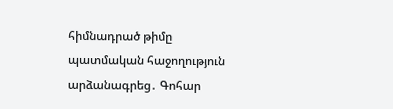հիմնադրած թիմը պատմական հաջողություն արձանագրեց․ Գոհար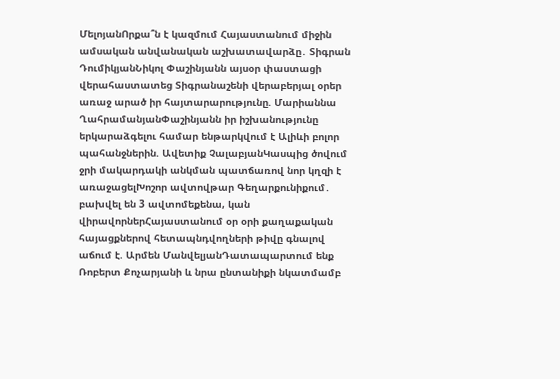ՄելոյանՈրքա՞ն է կազմում Հայաստանում միջին ամսական անվանական աշխատավարձը․ Տիգրան ԴումիկյանՆիկոլ Փաշինյանն այսօր փաստացի վերահաստատեց Տիգրանաշենի վերաբերյալ օրեր առաջ արած իր հայտարարությունը. Մարիաննա ՂահրամանյանՓաշինյանն իր իշխանությունը երկարաձգելու համար ենթարկվում է Ալիևի բոլոր պահանջներին. Ավետիք ՉալաբյանԿասպից ծովում ջրի մակարդակի անկման պատճառով նոր կղզի է առաջացելԽոշոր ավտովթար Գեղարքունիքում․ բախվել են 3 ավտոմեքենա, կան վիրավորներՀայաստանում օր օրի քաղաքական հայացքներով հետապնդվողների թիվը գնալով աճում է. Արմեն ՄանվելյանԴատապարտում ենք Ռոբերտ Քոչարյանի և նրա ընտանիքի նկատմամբ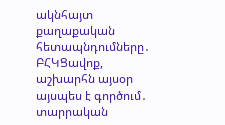ակնհայտ քաղաքական հետապնդումները․ ԲՀԿՑավոք, աշխարհն այսօր այսպես է գործում․ տարրական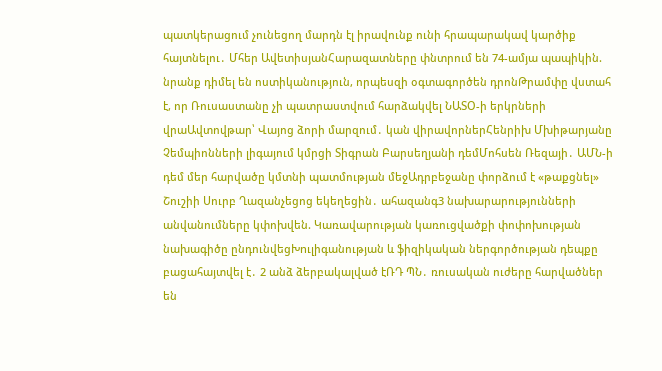պատկերացում չունեցող մարդն էլ իրավունք ունի հրապարակավ կարծիք հայտնելու․ Մհեր ԱվետիսյանՀարազատները փնտրում են 74-ամյա պապիկին. նրանք դիմել են ոստիկանություն, որպեսզի օգտագործեն դրոնԹրամփը վստահ է, որ Ռուսաստանը չի պատրաստվում հարձակվել ՆԱՏՕ-ի երկրների վրաԱվտովթար՝ Վայոց ձորի մարզում․ կան վիրավորներՀենրիխ Մխիթարյանը Չեմպիոնների լիգայում կմրցի Տիգրան Բարսեղյանի դեմՄոհսեն Ռեզայի․ ԱՄՆ-ի դեմ մեր հարվածը կմտնի պատմության մեջԱդրբեջանը փորձում է «թաքցնել» Շուշիի Սուրբ Ղազանչեցոց եկեղեցին․ ահազանգ3 նախարարությունների անվանումները կփոխվեն. Կառավարության կառուցվածքի փոփոխության նախագիծը ընդունվեցԽnւլիգանության և ֆիզիկական ներգործության դեպքը բացահայտվել է․ 2 անձ ձերբակալված էՌԴ ՊՆ․ ռուսական ուժերը հարվածներ են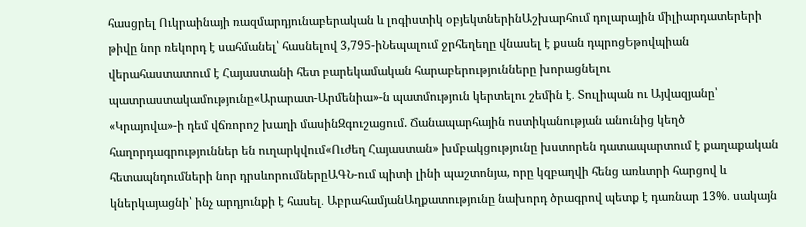հասցրել Ուկրաինայի ռազմարդյունաբերական և լոգիստիկ օբյեկտներինԱշխարհում դոլարային միլիարդատերերի թիվը նոր ռեկորդ է սահմանել՝ հասնելով 3,795-իՆեպալում ջրհեղեղը վնասել է քսան դպրոցԵթովպիան վերահաստատում է Հայաստանի հետ բարեկամական հարաբերությունները խորացնելու պատրաստակամությունը«Արարատ-Արմենիա»-ն պատմություն կերտելու շեմին է․ Տուլիպան ու Այվազյանը՝ «Կրայովա»-ի դեմ վճռորոշ խաղի մասինԶգուշացում. Ճանապարհային ոստիկանության անունից կեղծ հաղորդագրություններ են ուղարկվում«Ուժեղ Հայաստան» խմբակցությունը խստորեն դատապարտում է քաղաքական հետապնդումների նոր դրսևորումներըԱԳՆ-ում պիտի լինի պաշտոնյա, որը կզբաղվի հենց առևտրի հարցով և կներկայացնի՝ ինչ արդյունքի է հասել․ ԱբրահամյանԱղքատությունը նախորդ ծրագրով պետք է դառնար 13%․ սակայն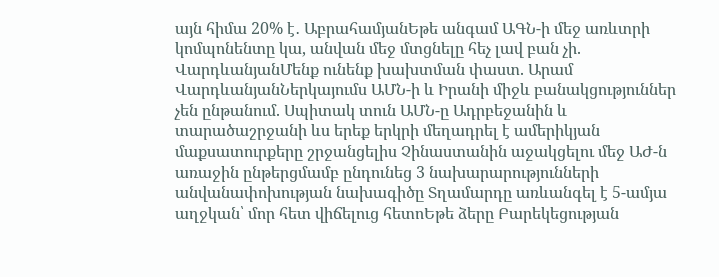այն հիմա 20% է․ ԱբրահամյանԵթե անգամ ԱԳՆ-ի մեջ առևտրի կոմպոնենտը կա, անվան մեջ մտցնելը հեչ լավ բան չի. ՎարդևանյանՄենք ունենք խախտման փաստ. Արամ ՎարդևանյանՆերկայումս ԱՄՆ-ի և Իրանի միջև բանակցություններ չեն ընթանում. Սպիտակ տուն ԱՄՆ-ը Ադրբեջանին և տարածաշրջանի ևս երեք երկրի մեղադրել է ամերիկյան մաքսատուրքերը շրջանցելիս Չինաստանին աջակցելու մեջ ԱԺ-ն առաջին ընթերցմամբ ընդունեց 3 նախարարությունների անվանափոխության նախագիծը Տղամարդը առևանգել է 5-ամյա աղջկան՝ մոր հետ վիճելուց հետոԵթե ձերը Բարեկեցության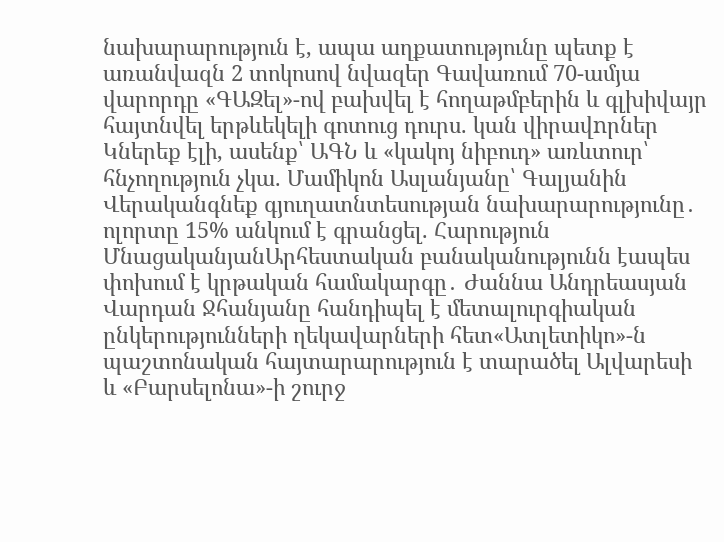նախարարություն է, ապա աղքատությունը պետք է առանվազն 2 տոկոսով նվազեր Գավառում 70-ամյա վարորդը «ԳԱԶել»-ով բախվել է հողաթմբերին և գլխիվայր հայտնվել երթևեկելի գոտուց դուրս. կան վիրավnրներ Կներեք էլի, ասենք՝ ԱԳՆ և «կակոյ նիբուդ» առևտուր՝ հնչողություն չկա. Մամիկոն Ասլանյանը՝ Գալյանին Վերականգնեք գյուղատնտեսության նախարարությունը․ ոլորտը 15% անկում է գրանցել. Հարություն ՄնացականյանԱրհեստական բանականությունն էապես փոխում է կրթական համակարգը․ Ժաննա Անդրեասյան Վարդան Ջհանյանը հանդիպել է մետալուրգիական ընկերությունների ղեկավարների հետ«Ատլետիկո»-ն պաշտոնական հայտարարություն է տարածել Ալվարեսի և «Բարսելոնա»-ի շուրջ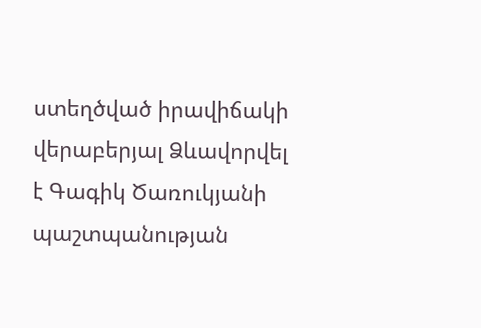ստեղծված իրավիճակի վերաբերյալ Ձևավորվել է Գագիկ Ծառուկյանի պաշտպանության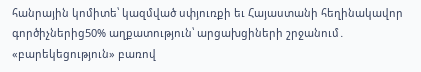հանրային կոմիտե՝ կազմված սփյուռքի եւ Հայաստանի հեղինակավոր գործիչներից50% աղքատություն՝ արցախցիների շրջանում․ «բարեկեցություն» բառով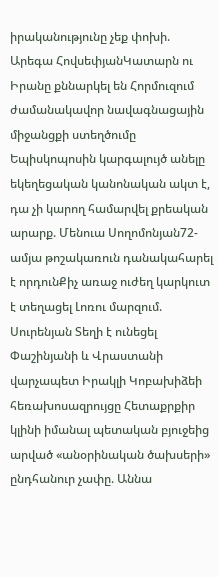իրականությունը չեք փոխի. Արեգա ՀովսեփյանԿատարն ու Իրանը քննարկել են Հորմուզում ժամանակավոր նավագնացային միջանցքի ստեղծումը Եպիսկոպոսին կարգալույծ անելը եկեղեցական կանոնական ակտ է, դա չի կարող համարվել քրեական արարք. Մենուա Սողոմոնյան72-ամյա թոշակառուն դանակահարել է որդունՔիչ առաջ ուժեղ կարկուտ է տեղացել Լոռու մարզում. Սուրենյան Տեղի է ունեցել Փաշինյանի և Վրաստանի վարչապետ Իրակլի Կոբախիձեի հեռախոսազրույցը Հետաքրքիր կլինի իմանալ պետական բյուջեից արված «անօրինական ծախսերի» ընդհանուր չափը. Աննա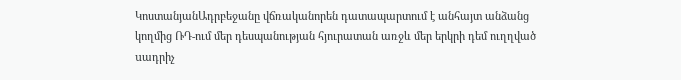ԿոստանյանԱդրբեջանը վճռականորեն դատապարտում է անհայտ անձանց կողմից ՌԴ-ում մեր դեսպանության հյուրատան առջև մեր երկրի դեմ ուղղված uադրիչ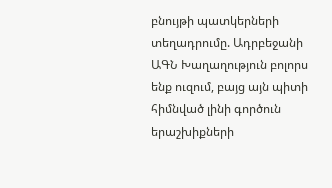բնույթի պատկերների տեղադրումը. Ադրբեջանի ԱԳՆ Խաղաղություն բոլորս ենք ուզում, բայց այն պիտի հիմնված լինի գործուն երաշխիքների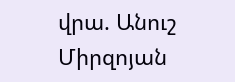վրա. Անուշ Միրզոյան